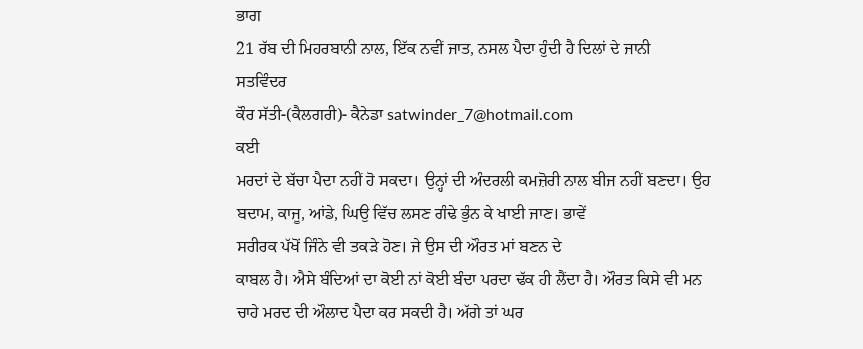ਭਾਗ
21 ਰੱਬ ਦੀ ਮਿਹਰਬਾਨੀ ਨਾਲ, ਇੱਕ ਨਵੀਂ ਜਾਤ, ਨਸਲ ਪੈਦਾ ਹੁੰਦੀ ਹੈ ਦਿਲਾਂ ਦੇ ਜਾਨੀ
ਸਤਵਿੰਦਰ
ਕੌਰ ਸੱਤੀ-(ਕੈਲਗਰੀ)- ਕੈਨੇਡਾ satwinder_7@hotmail.com
ਕਈ
ਮਰਦਾਂ ਦੇ ਬੱਚਾ ਪੈਦਾ ਨਹੀਂ ਹੋ ਸਕਦਾ। ਉਨ੍ਹਾਂ ਦੀ ਅੰਦਰਲੀ ਕਮਜ਼ੋਰੀ ਨਾਲ ਬੀਜ ਨਹੀਂ ਬਣਦਾ। ਉਹ
ਬਦਾਮ, ਕਾਜੂ, ਆਂਡੇ, ਘਿਉ ਵਿੱਚ ਲਸਣ ਗੰਢੇ ਭੁੰਨ ਕੇ ਖਾਈ ਜਾਣ। ਭਾਵੇਂ
ਸਰੀਰਕ ਪੱਖੋਂ ਜਿੰਨੇ ਵੀ ਤਕੜੇ ਹੋਣ। ਜੇ ਉਸ ਦੀ ਔਰਤ ਮਾਂ ਬਣਨ ਦੇ
ਕਾਬਲ ਹੈ। ਐਸੇ ਬੰਦਿਆਂ ਦਾ ਕੋਈ ਨਾਂ ਕੋਈ ਬੰਦਾ ਪਰਦਾ ਢੱਕ ਹੀ ਲੈਂਦਾ ਹੈ। ਔਰਤ ਕਿਸੇ ਵੀ ਮਨ
ਚਾਹੇ ਮਰਦ ਦੀ ਔਲਾਦ ਪੈਦਾ ਕਰ ਸਕਦੀ ਹੈ। ਅੱਗੇ ਤਾਂ ਘਰ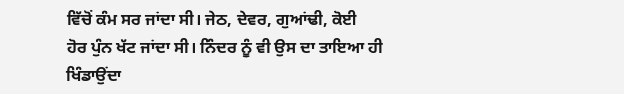ਵਿੱਚੋਂ ਕੰਮ ਸਰ ਜਾਂਦਾ ਸੀ। ਜੇਠ, ਦੇਵਰ, ਗੁਆਂਢੀ, ਕੋਈ
ਹੋਰ ਪੁੰਨ ਖੱਟ ਜਾਂਦਾ ਸੀ। ਨਿੰਦਰ ਨੂੰ ਵੀ ਉਸ ਦਾ ਤਾਇਆ ਹੀ ਖਿੰਡਾਉਂਦਾ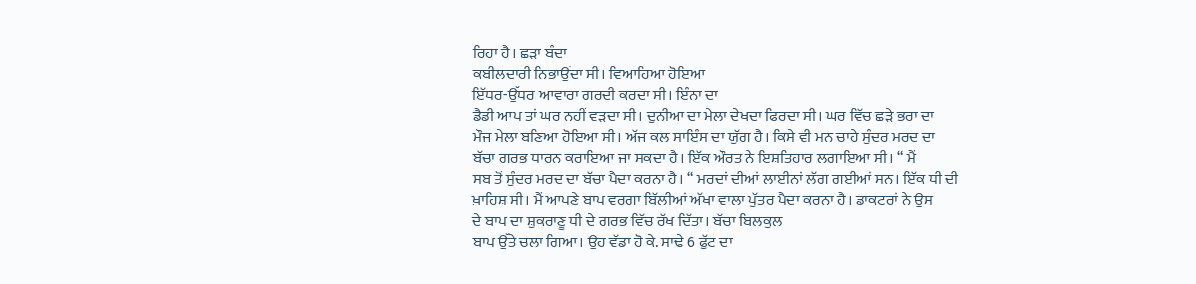ਰਿਹਾ ਹੈ। ਛੜਾ ਬੰਦਾ
ਕਬੀਲਦਾਰੀ ਨਿਭਾਉਂਦਾ ਸੀ। ਵਿਆਹਿਆ ਹੋਇਆ
ਇੱਧਰ-ਉੱਧਰ ਆਵਾਰਾ ਗਰਦੀ ਕਰਦਾ ਸੀ। ਇੰਨਾ ਦਾ
ਡੈਡੀ ਆਪ ਤਾਂ ਘਰ ਨਹੀਂ ਵੜਦਾ ਸੀ। ਦੁਨੀਆ ਦਾ ਮੇਲਾ ਦੇਖਦਾ ਫਿਰਦਾ ਸੀ। ਘਰ ਵਿੱਚ ਛੜੇ ਭਰਾ ਦਾ
ਮੌਜ ਮੇਲਾ ਬਣਿਆ ਹੋਇਆ ਸੀ। ਅੱਜ ਕਲ ਸਾਇੰਸ ਦਾ ਯੁੱਗ ਹੈ। ਕਿਸੇ ਵੀ ਮਨ ਚਾਹੇ ਸੁੰਦਰ ਮਰਦ ਦਾ
ਬੱਚਾ ਗਰਭ ਧਾਰਨ ਕਰਾਇਆ ਜਾ ਸਕਦਾ ਹੈ। ਇੱਕ ਔਰਤ ਨੇ ਇਸ਼ਤਿਹਾਰ ਲਗਾਇਆ ਸੀ। “ ਮੈਂ
ਸਬ ਤੋਂ ਸੁੰਦਰ ਮਰਦ ਦਾ ਬੱਚਾ ਪੈਦਾ ਕਰਨਾ ਹੈ। “ ਮਰਦਾਂ ਦੀਆਂ ਲਾਈਨਾਂ ਲੱਗ ਗਈਆਂ ਸਨ। ਇੱਕ ਧੀ ਦੀ
ਖ਼ਾਹਿਸ਼ ਸੀ। ਮੈਂ ਆਪਣੇ ਬਾਪ ਵਰਗਾ ਬਿੱਲੀਆਂ ਅੱਖਾ ਵਾਲਾ ਪੁੱਤਰ ਪੈਦਾ ਕਰਨਾ ਹੈ। ਡਾਕਟਰਾਂ ਨੇ ਉਸ
ਦੇ ਬਾਪ ਦਾ ਸ਼ੁਕਰਾਣੂ ਧੀ ਦੇ ਗਰਭ ਵਿੱਚ ਰੱਖ ਦਿੱਤਾ। ਬੱਚਾ ਬਿਲਕੁਲ
ਬਾਪ ਉੱਤੇ ਚਲਾ ਗਿਆ। ਉਹ ਵੱਡਾ ਹੋ ਕੇ. ਸਾਢੇ 6 ਫੁੱਟ ਦਾ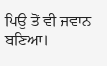ਪਿਉ ਤੋਂ ਵੀ ਜਵਾਨ ਬਣਿਆ।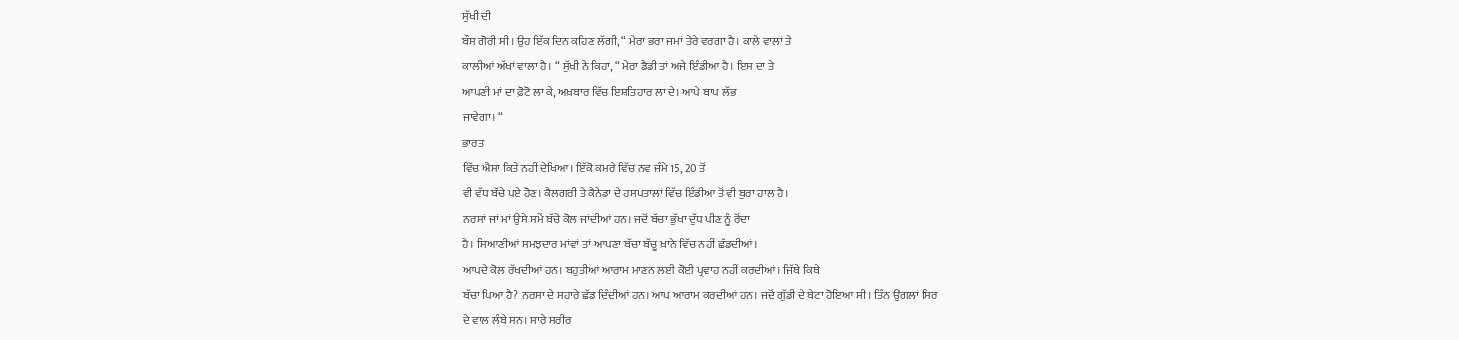ਸੁੱਖੀ ਦੀ
ਬੌਸ ਗੋਰੀ ਸੀ। ਉਹ ਇੱਕ ਦਿਨ ਕਹਿਣ ਲੱਗੀ, “ ਮੇਰਾ ਭਰਾ ਜਮਾਂ ਤੇਰੇ ਵਰਗਾ ਹੈ। ਕਾਲੇ ਵਾਲਾਂ ਤੇ
ਕਾਲੀਆਂ ਅੱਖਾਂ ਵਾਲਾ ਹੈ। “ ਸੁੱਖੀ ਨੇ ਕਿਹਾ, “ ਮੇਰਾ ਡੈਡੀ ਤਾਂ ਅਜੇ ਇੰਡੀਆ ਹੈ। ਇਸ ਦਾ ਤੇ
ਆਪਣੀ ਮਾਂ ਦਾ ਫ਼ੋਟੋ ਲਾ ਕੇ, ਅਖ਼ਬਾਰ ਵਿੱਚ ਇਸ਼ਤਿਹਾਰ ਲਾ ਦੇ। ਆਪੇ ਬਾਪ ਲੱਭ
ਜਾਵੇਗਾ। “
ਭਾਰਤ
ਵਿੱਚ ਐਸਾ ਕਿਤੇ ਨਹੀਂ ਦੇਖਿਆ। ਇੱਕੋ ਕਮਰੇ ਵਿੱਚ ਨਵ ਜੰਮੇ 15, 20 ਤੋਂ
ਵੀ ਵੱਧ ਬੱਚੇ ਪਏ ਹੋਣ। ਕੈਲਗਰੀ ਤੇ ਕੈਨੇਡਾ ਦੇ ਹਸਪਤਾਲਾਂ ਵਿੱਚ ਇੰਡੀਆ ਤੋਂ ਵੀ ਬੁਰਾ ਹਾਲ ਹੈ।
ਨਰਸਾਂ ਜਾਂ ਮਾਂ ਉਸੇ ਸਮੇਂ ਬੱਚੇ ਕੋਲ ਜਾਂਦੀਆਂ ਹਨ। ਜਦੋਂ ਬੱਚਾ ਭੁੱਖਾ ਦੁੱਧ ਪੀਣ ਨੂੰ ਰੋਂਦਾ
ਹੈ। ਸਿਆਣੀਆਂ ਸਮਝਦਾਰ ਮਾਂਵਾਂ ਤਾਂ ਆਪਣਾ ਬੱਚਾ ਬੱਚੂ ਖ਼ਾਨੇ ਵਿੱਚ ਨਹੀਂ ਛੱਡਦੀਆਂ।
ਆਪਦੇ ਕੋਲ ਰੱਖਦੀਆਂ ਹਨ। ਬਹੁਤੀਆਂ ਆਰਾਮ ਮਾਣਨ ਲਈ ਕੋਈ ਪ੍ਰਵਾਹ ਨਹੀਂ ਕਰਦੀਆਂ। ਜਿੱਥੇ ਕਿਥੇ
ਬੱਚਾ ਪਿਆ ਹੈ? ਨਰਸਾ ਦੇ ਸਹਾਰੇ ਛੱਡ ਦਿੰਦੀਆਂ ਹਨ। ਆਪ ਆਰਾਮ ਕਰਦੀਆਂ ਹਨ। ਜਦੋਂ ਗੁੱਡੀ ਦੇ ਬੇਟਾ ਹੋਇਆ ਸੀ। ਤਿੰਨ ਉਂਗਲਾਂ ਸਿਰ
ਦੇ ਵਾਲ ਲੰਬੇ ਸਨ। ਸਾਰੇ ਸਰੀਰ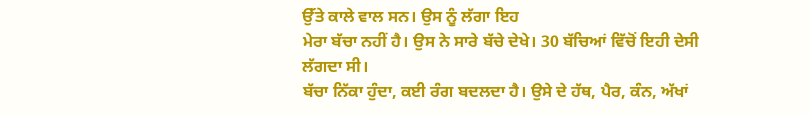ਉੱਤੇ ਕਾਲੇ ਵਾਲ ਸਨ। ਉਸ ਨੂੰ ਲੱਗਾ ਇਹ
ਮੇਰਾ ਬੱਚਾ ਨਹੀਂ ਹੈ। ਉਸ ਨੇ ਸਾਰੇ ਬੱਚੇ ਦੇਖੇ। 30 ਬੱਚਿਆਂ ਵਿੱਚੋਂ ਇਹੀ ਦੇਸੀ ਲੱਗਦਾ ਸੀ।
ਬੱਚਾ ਨਿੱਕਾ ਹੁੰਦਾ, ਕਈ ਰੰਗ ਬਦਲਦਾ ਹੈ। ਉਸੇ ਦੇ ਹੱਥ, ਪੈਰ, ਕੰਨ, ਅੱਖਾਂ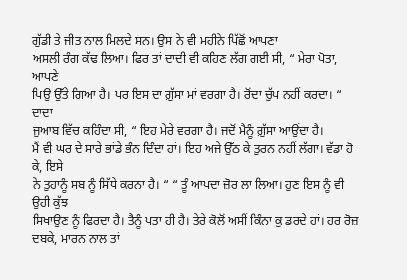ਗੁੱਡੀ ਤੇ ਜੀਤ ਨਾਲ ਮਿਲਦੇ ਸਨ। ਉਸ ਨੇ ਵੀ ਮਹੀਨੇ ਪਿੱਛੋਂ ਆਪਣਾ
ਅਸਲੀ ਰੰਗ ਕੱਢ ਲਿਆ। ਫਿਰ ਤਾਂ ਦਾਦੀ ਵੀ ਕਹਿਣ ਲੱਗ ਗਈ ਸੀ, “ ਮੇਰਾ ਪੋਤਾ, ਆਪਣੇ
ਪਿਉ ਉੱਤੇ ਗਿਆ ਹੈ। ਪਰ ਇਸ ਦਾ ਗ਼ੁੱਸਾ ਮਾਂ ਵਰਗਾ ਹੈ। ਰੋਂਦਾ ਚੁੱਪ ਨਹੀਂ ਕਰਦਾ। “ ਦਾਦਾ
ਜੁਆਬ ਵਿੱਚ ਕਹਿੰਦਾ ਸੀ, “ ਇਹ ਮੇਰੇ ਵਰਗਾ ਹੈ। ਜਦੋਂ ਮੈਨੂੰ ਗ਼ੁੱਸਾ ਆਉਂਦਾ ਹੈ।
ਮੈਂ ਵੀ ਘਰ ਦੇ ਸਾਰੇ ਭਾਂਡੇ ਭੰਨ ਦਿੰਦਾ ਹਾਂ। ਇਹ ਅਜੇ ਉੱਠ ਕੇ ਤੁਰਨ ਨਹੀਂ ਲੱਗਾ। ਵੱਡਾ ਹੋ ਕੇ, ਇਸੇ
ਨੇ ਤੁਹਾਨੂੰ ਸਬ ਨੂੰ ਸਿੱਧੇ ਕਰਨਾ ਹੈ। “ “ ਤੂੰ ਆਪਦਾ ਜ਼ੋਰ ਲਾ ਲਿਆ। ਹੁਣ ਇਸ ਨੂੰ ਵੀ ਉਹੀ ਕੁੱਝ
ਸਿਖਾਉਣ ਨੂੰ ਫਿਰਦਾ ਹੈ। ਤੈਨੂੰ ਪਤਾ ਹੀ ਹੈ। ਤੇਰੇ ਕੋਲੋਂ ਅਸੀਂ ਕਿੰਨਾ ਕੁ ਡਰਦੇ ਹਾਂ। ਹਰ ਰੋਜ਼
ਦਬਕੇ, ਮਾਰਨ ਨਾਲ ਤਾਂ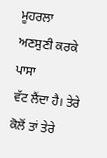ਮੂਹਰਲਾ ਅਣਸੁਣੀ ਕਰਕੇ ਪਾਸਾ
ਵੱਟ ਲੈਂਦਾ ਹੈ। ਤੇਰੇ ਕੋਲੋਂ ਤਾਂ ਤੇਰੇ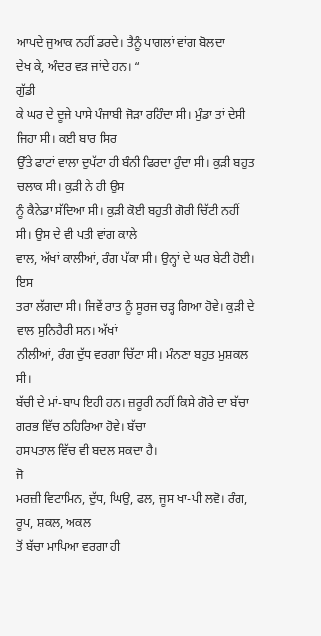ਆਪਦੇ ਜੁਆਕ ਨਹੀਂ ਡਰਦੇ। ਤੈਨੂੰ ਪਾਗਲਾਂ ਵਾਂਗ ਬੋਲਦਾ
ਦੇਖ ਕੇ, ਅੰਦਰ ਵੜ ਜਾਂਦੇ ਹਨ। “
ਗੁੱਡੀ
ਕੇ ਘਰ ਦੇ ਦੂਜੇ ਪਾਸੇ ਪੰਜਾਬੀ ਜੋੜਾ ਰਹਿੰਦਾ ਸੀ। ਮੁੰਡਾ ਤਾਂ ਦੇਸੀ ਜਿਹਾ ਸੀ। ਕਈ ਬਾਰ ਸਿਰ
ਉੱਤੇ ਫਾਟਾਂ ਵਾਲਾ ਦੁਪੱਟਾ ਹੀ ਬੰਨੀ ਫਿਰਦਾ ਹੁੰਦਾ ਸੀ। ਕੁੜੀ ਬਹੁਤ ਚਲਾਕ ਸੀ। ਕੁੜੀ ਨੇ ਹੀ ਉਸ
ਨੂੰ ਕੈਨੇਡਾ ਸੱਦਿਆ ਸੀ। ਕੁੜੀ ਕੋਈ ਬਹੁਤੀ ਗੋਰੀ ਚਿੱਟੀ ਨਹੀਂ ਸੀ। ਉਸ ਦੇ ਵੀ ਪਤੀ ਵਾਂਗ ਕਾਲੇ
ਵਾਲ, ਅੱਖਾਂ ਕਾਲੀਆਂ, ਰੰਗ ਪੱਕਾ ਸੀ। ਉਨ੍ਹਾਂ ਦੇ ਘਰ ਬੇਟੀ ਹੋਈ। ਇਸ
ਤਰਾ ਲੱਗਦਾ ਸੀ। ਜਿਵੇਂ ਰਾਤ ਨੂੰ ਸੂਰਜ ਚੜ੍ਹ ਗਿਆ ਹੋਵੇ। ਕੁੜੀ ਦੇ ਵਾਲ ਸੁਨਿਹੈਰੀ ਸਨ। ਅੱਖਾਂ
ਨੀਲੀਆਂ, ਰੰਗ ਦੁੱਧ ਵਰਗਾ ਚਿੱਟਾ ਸੀ। ਮੰਨਣਾ ਬਹੁਤ ਮੁਸ਼ਕਲ ਸੀ।
ਬੱਚੀ ਦੇ ਮਾਂ-ਬਾਪ ਇਹੀ ਹਨ। ਜ਼ਰੂਰੀ ਨਹੀਂ ਕਿਸੇ ਗੋਰੇ ਦਾ ਬੱਚਾ ਗਰਭ ਵਿੱਚ ਠਹਿਰਿਆ ਹੋਵੇ। ਬੱਚਾ
ਹਸਪਤਾਲ ਵਿੱਚ ਵੀ ਬਦਲ ਸਕਦਾ ਹੈ।
ਜੋ
ਮਰਜ਼ੀ ਵਿਟਾਮਿਨ, ਦੁੱਧ, ਘਿਉ, ਫਲ, ਜੂਸ ਖਾ-ਪੀ ਲਵੋ। ਰੰਗ, ਰੂਪ, ਸ਼ਕਲ, ਅਕਲ
ਤੋਂ ਬੱਚਾ ਮਾਪਿਆ ਵਰਗਾ ਹੀ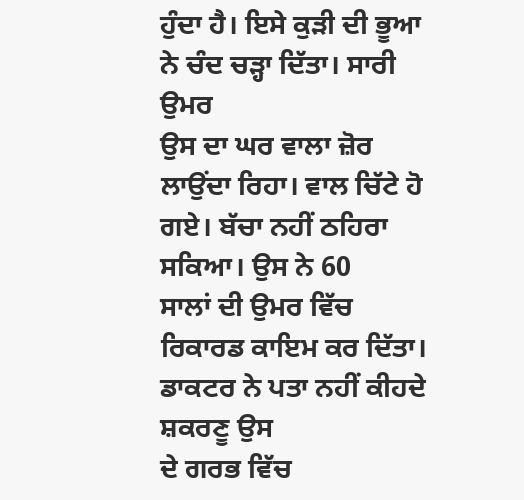ਹੁੰਦਾ ਹੈ। ਇਸੇ ਕੁੜੀ ਦੀ ਭੂਆ ਨੇ ਚੰਦ ਚੜ੍ਹਾ ਦਿੱਤਾ। ਸਾਰੀ ਉਮਰ
ਉਸ ਦਾ ਘਰ ਵਾਲਾ ਜ਼ੋਰ ਲਾਉਂਦਾ ਰਿਹਾ। ਵਾਲ ਚਿੱਟੇ ਹੋ ਗਏ। ਬੱਚਾ ਨਹੀਂ ਠਹਿਰਾ ਸਕਿਆ। ਉਸ ਨੇ 60
ਸਾਲਾਂ ਦੀ ਉਮਰ ਵਿੱਚ ਰਿਕਾਰਡ ਕਾਇਮ ਕਰ ਦਿੱਤਾ। ਡਾਕਟਰ ਨੇ ਪਤਾ ਨਹੀਂ ਕੀਹਦੇ ਸ਼ਕਰਣੂ ਉਸ
ਦੇ ਗਰਭ ਵਿੱਚ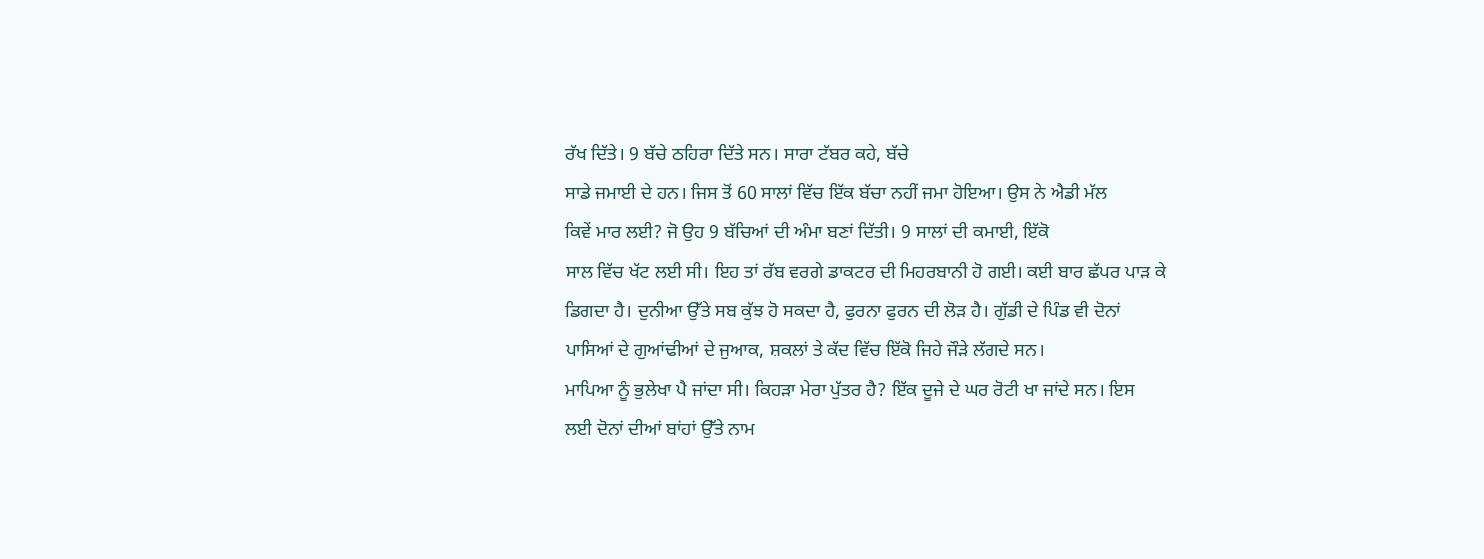ਰੱਖ ਦਿੱਤੇ। 9 ਬੱਚੇ ਠਹਿਰਾ ਦਿੱਤੇ ਸਨ। ਸਾਰਾ ਟੱਬਰ ਕਹੇ, ਬੱਚੇ
ਸਾਡੇ ਜਮਾਈ ਦੇ ਹਨ। ਜਿਸ ਤੋਂ 60 ਸਾਲਾਂ ਵਿੱਚ ਇੱਕ ਬੱਚਾ ਨਹੀਂ ਜਮਾ ਹੋਇਆ। ਉਸ ਨੇ ਐਡੀ ਮੱਲ
ਕਿਵੇਂ ਮਾਰ ਲਈ? ਜੋ ਉਹ 9 ਬੱਚਿਆਂ ਦੀ ਅੰਮਾ ਬਣਾਂ ਦਿੱਤੀ। 9 ਸਾਲਾਂ ਦੀ ਕਮਾਈ, ਇੱਕੋ
ਸਾਲ ਵਿੱਚ ਖੱਟ ਲਈ ਸੀ। ਇਹ ਤਾਂ ਰੱਬ ਵਰਗੇ ਡਾਕਟਰ ਦੀ ਮਿਹਰਬਾਨੀ ਹੋ ਗਈ। ਕਈ ਬਾਰ ਛੱਪਰ ਪਾੜ ਕੇ
ਡਿਗਦਾ ਹੈ। ਦੁਨੀਆ ਉੱਤੇ ਸਬ ਕੁੱਝ ਹੋ ਸਕਦਾ ਹੈ, ਫੁਰਨਾ ਫੁਰਨ ਦੀ ਲੋੜ ਹੈ। ਗੁੱਡੀ ਦੇ ਪਿੰਡ ਵੀ ਦੋਨਾਂ
ਪਾਸਿਆਂ ਦੇ ਗੁਆਂਢੀਆਂ ਦੇ ਜੁਆਕ, ਸ਼ਕਲਾਂ ਤੇ ਕੱਦ ਵਿੱਚ ਇੱਕੋ ਜਿਹੇ ਜੌੜੇ ਲੱਗਦੇ ਸਨ।
ਮਾਪਿਆ ਨੂੰ ਭੁਲੇਖਾ ਪੈ ਜਾਂਦਾ ਸੀ। ਕਿਹੜਾ ਮੇਰਾ ਪੁੱਤਰ ਹੈ? ਇੱਕ ਦੂਜੇ ਦੇ ਘਰ ਰੋਟੀ ਖਾ ਜਾਂਦੇ ਸਨ। ਇਸ
ਲਈ ਦੋਨਾਂ ਦੀਆਂ ਬਾਂਹਾਂ ਉੱਤੇ ਨਾਮ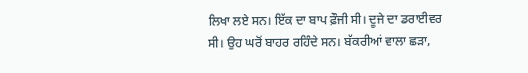ਲਿਖਾ ਲਏ ਸਨ। ਇੱਕ ਦਾ ਬਾਪ ਫ਼ੌਜੀ ਸੀ। ਦੂਜੇ ਦਾ ਡਰਾਈਵਰ
ਸੀ। ਉਹ ਘਰੋਂ ਬਾਹਰ ਰਹਿੰਦੇ ਸਨ। ਬੱਕਰੀਆਂ ਵਾਲਾ ਛੜਾ,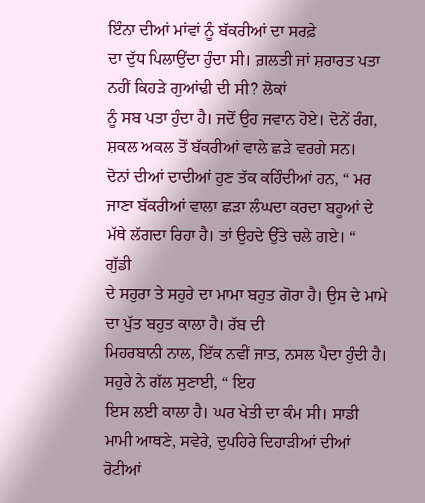ਇੰਨਾ ਦੀਆਂ ਮਾਂਵਾਂ ਨੂੰ ਬੱਕਰੀਆਂ ਦਾ ਸਰਫ਼ੇ
ਦਾ ਦੁੱਧ ਪਿਲਾਉਂਦਾ ਹੁੰਦਾ ਸੀ। ਗ਼ਲਤੀ ਜਾਂ ਸ਼ਰਾਰਤ ਪਤਾ ਨਹੀਂ ਕਿਹੜੇ ਗੁਆਂਢੀ ਦੀ ਸੀ? ਲੋਕਾਂ
ਨੂੰ ਸਬ ਪਤਾ ਹੁੰਦਾ ਹੈ। ਜਦੋਂ ਉਹ ਜਵਾਨ ਹੋਏ। ਦੋਨੇਂ ਰੰਗ, ਸ਼ਕਲ ਅਕਲ ਤੋਂ ਬੱਕਰੀਆਂ ਵਾਲੇ ਛੜੇ ਵਰਗੇ ਸਨ।
ਦੋਨਾਂ ਦੀਆਂ ਦਾਦੀਆਂ ਹੁਣ ਤੱਕ ਕਹਿੰਦੀਆਂ ਹਨ, “ ਮਰ ਜਾਣਾ ਬੱਕਰੀਆਂ ਵਾਲਾ ਛੜਾ ਲੰਘਦਾ ਕਰਦਾ ਬਹੂਆਂ ਦੇ
ਮੱਥੇ ਲੱਗਦਾ ਰਿਹਾ ਹੈ। ਤਾਂ ਉਹਦੇ ਉੱਤੇ ਚਲੇ ਗਏ। “
ਗੁੱਡੀ
ਦੇ ਸਹੁਰਾ ਤੇ ਸਹੁਰੇ ਦਾ ਮਾਮਾ ਬਹੁਤ ਗੋਰਾ ਹੈ। ਉਸ ਦੇ ਮਾਮੇ ਦਾ ਪੁੱਤ ਬਹੁਤ ਕਾਲਾ ਹੈ। ਰੱਬ ਦੀ
ਮਿਹਰਬਾਨੀ ਨਾਲ, ਇੱਕ ਨਵੀਂ ਜਾਤ, ਨਸਲ ਪੈਦਾ ਹੁੰਦੀ ਹੈ। ਸਹੁਰੇ ਨੇ ਗੱਲ ਸੁਣਾਈ, “ ਇਹ
ਇਸ ਲਈ ਕਾਲਾ ਹੈ। ਘਰ ਖੇਤੀ ਦਾ ਕੰਮ ਸੀ। ਸਾਡੀ ਮਾਮੀ ਆਥਣੇ, ਸਵੇਰੇ, ਦੁਪਹਿਰੇ ਦਿਹਾੜੀਆਂ ਦੀਆਂ ਰੋਟੀਆਂ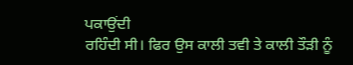ਪਕਾਉਂਦੀ
ਰਹਿੰਦੀ ਸੀ। ਫਿਰ ਉਸ ਕਾਲੀ ਤਵੀ ਤੇ ਕਾਲੀ ਤੌੜੀ ਨੂੰ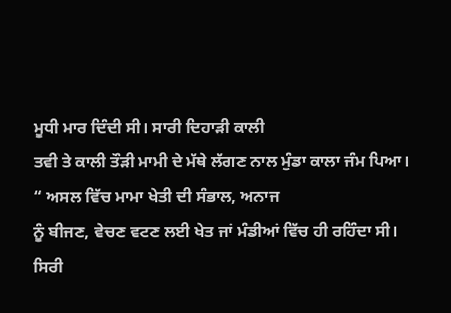ਮੂਧੀ ਮਾਰ ਦਿੰਦੀ ਸੀ। ਸਾਰੀ ਦਿਹਾੜੀ ਕਾਲੀ
ਤਵੀ ਤੇ ਕਾਲੀ ਤੌੜੀ ਮਾਮੀ ਦੇ ਮੱਥੇ ਲੱਗਣ ਨਾਲ ਮੁੰਡਾ ਕਾਲਾ ਜੰਮ ਪਿਆ। “ ਅਸਲ ਵਿੱਚ ਮਾਮਾ ਖੇਤੀ ਦੀ ਸੰਭਾਲ, ਅਨਾਜ
ਨੂੰ ਬੀਜਣ, ਵੇਚਣ ਵਟਣ ਲਈ ਖੇਤ ਜਾਂ ਮੰਡੀਆਂ ਵਿੱਚ ਹੀ ਰਹਿੰਦਾ ਸੀ।
ਸਿਰੀ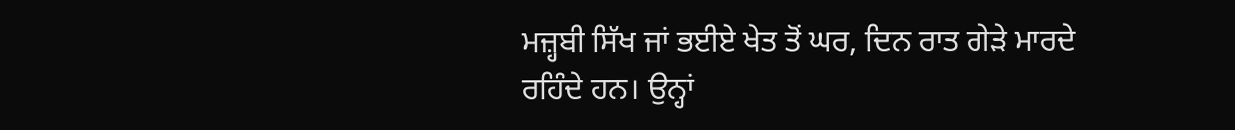ਮਜ਼੍ਹਬੀ ਸਿੱਖ ਜਾਂ ਭਈਏ ਖੇਤ ਤੋਂ ਘਰ, ਦਿਨ ਰਾਤ ਗੇੜੇ ਮਾਰਦੇ ਰਹਿੰਦੇ ਹਨ। ਉਨ੍ਹਾਂ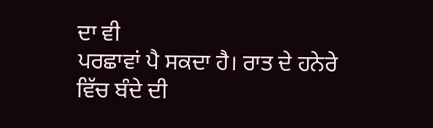ਦਾ ਵੀ
ਪਰਛਾਵਾਂ ਪੈ ਸਕਦਾ ਹੈ। ਰਾਤ ਦੇ ਹਨੇਰੇ ਵਿੱਚ ਬੰਦੇ ਦੀ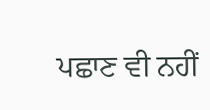ਪਛਾਣ ਵੀ ਨਹੀਂ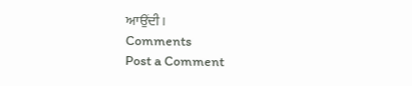ਆਉਂਦੀ।
Comments
Post a Comment